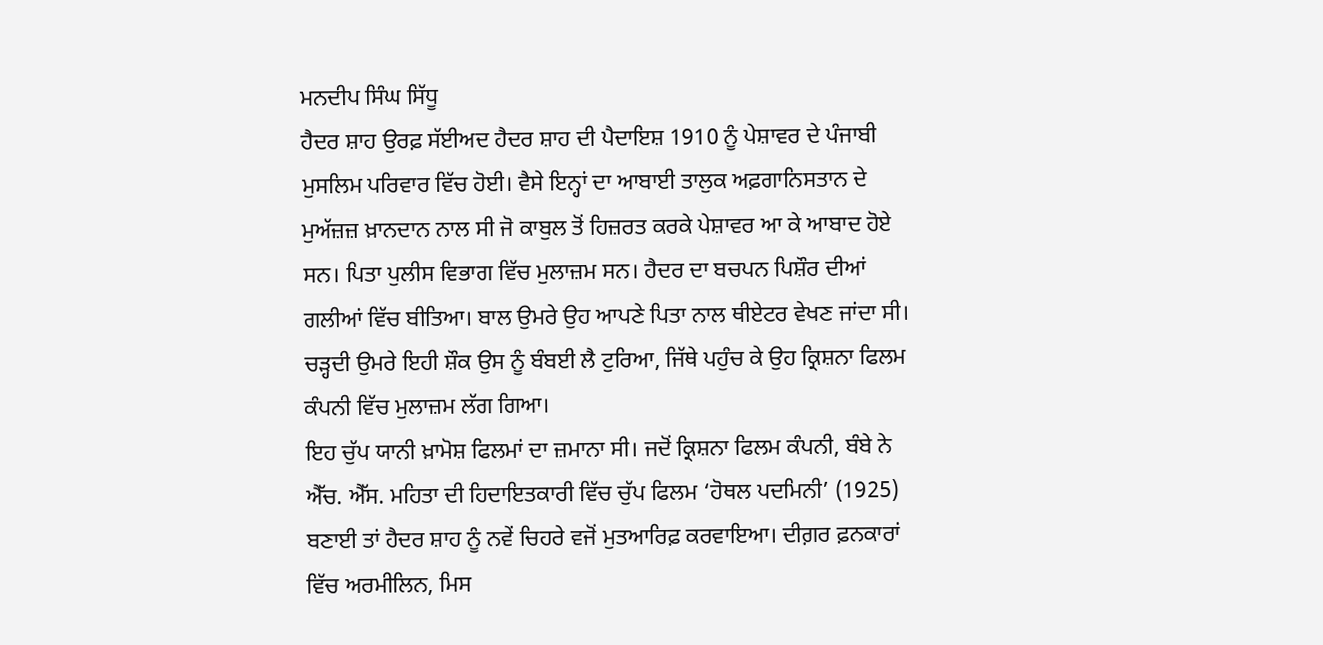ਮਨਦੀਪ ਸਿੰਘ ਸਿੱਧੂ
ਹੈਦਰ ਸ਼ਾਹ ਉਰਫ਼ ਸੱਈਅਦ ਹੈਦਰ ਸ਼ਾਹ ਦੀ ਪੈਦਾਇਸ਼ 1910 ਨੂੰ ਪੇਸ਼ਾਵਰ ਦੇ ਪੰਜਾਬੀ ਮੁਸਲਿਮ ਪਰਿਵਾਰ ਵਿੱਚ ਹੋਈ। ਵੈਸੇ ਇਨ੍ਹਾਂ ਦਾ ਆਬਾਈ ਤਾਲੁਕ ਅਫ਼ਗਾਨਿਸਤਾਨ ਦੇ ਮੁਅੱਜ਼ਜ਼ ਖ਼ਾਨਦਾਨ ਨਾਲ ਸੀ ਜੋ ਕਾਬੁਲ ਤੋਂ ਹਿਜ਼ਰਤ ਕਰਕੇ ਪੇਸ਼ਾਵਰ ਆ ਕੇ ਆਬਾਦ ਹੋਏ ਸਨ। ਪਿਤਾ ਪੁਲੀਸ ਵਿਭਾਗ ਵਿੱਚ ਮੁਲਾਜ਼ਮ ਸਨ। ਹੈਦਰ ਦਾ ਬਚਪਨ ਪਿਸ਼ੌਰ ਦੀਆਂ ਗਲੀਆਂ ਵਿੱਚ ਬੀਤਿਆ। ਬਾਲ ਉਮਰੇ ਉਹ ਆਪਣੇ ਪਿਤਾ ਨਾਲ ਥੀਏਟਰ ਵੇਖਣ ਜਾਂਦਾ ਸੀ। ਚੜ੍ਹਦੀ ਉਮਰੇ ਇਹੀ ਸ਼ੌਕ ਉਸ ਨੂੰ ਬੰਬਈ ਲੈ ਟੁਰਿਆ, ਜਿੱਥੇ ਪਹੁੰਚ ਕੇ ਉਹ ਕ੍ਰਿਸ਼ਨਾ ਫਿਲਮ ਕੰਪਨੀ ਵਿੱਚ ਮੁਲਾਜ਼ਮ ਲੱਗ ਗਿਆ।
ਇਹ ਚੁੱਪ ਯਾਨੀ ਖ਼ਾਮੋਸ਼ ਫਿਲਮਾਂ ਦਾ ਜ਼ਮਾਨਾ ਸੀ। ਜਦੋਂ ਕ੍ਰਿਸ਼ਨਾ ਫਿਲਮ ਕੰਪਨੀ, ਬੰਬੇ ਨੇ ਐੱਚ. ਐੱਸ. ਮਹਿਤਾ ਦੀ ਹਿਦਾਇਤਕਾਰੀ ਵਿੱਚ ਚੁੱਪ ਫਿਲਮ ‘ਹੋਥਲ ਪਦਮਿਨੀ’ (1925) ਬਣਾਈ ਤਾਂ ਹੈਦਰ ਸ਼ਾਹ ਨੂੰ ਨਵੇਂ ਚਿਹਰੇ ਵਜੋਂ ਮੁਤਆਰਿਫ਼ ਕਰਵਾਇਆ। ਦੀਗ਼ਰ ਫ਼ਨਕਾਰਾਂ ਵਿੱਚ ਅਰਮੀਲਿਨ, ਮਿਸ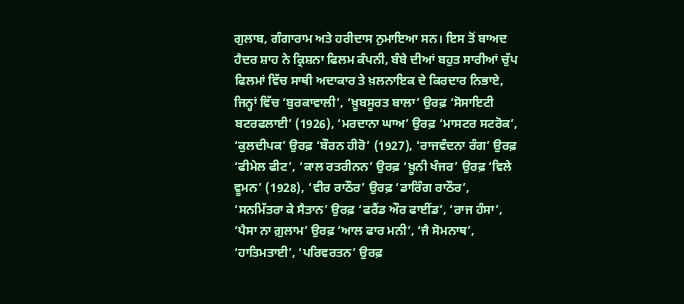ਗੁਲਾਬ, ਗੰਗਾਰਾਮ ਅਤੇ ਹਰੀਦਾਸ ਨੁਮਾਇਆ ਸਨ। ਇਸ ਤੋਂ ਬਾਅਦ ਹੈਦਰ ਸ਼ਾਹ ਨੇ ਕ੍ਰਿਸ਼ਨਾ ਫਿਲਮ ਕੰਪਨੀ, ਬੰਬੇ ਦੀਆਂ ਬਹੁਤ ਸਾਰੀਆਂ ਚੁੱਪ ਫਿਲਮਾਂ ਵਿੱਚ ਸਾਥੀ ਅਦਾਕਾਰ ਤੇ ਖ਼ਲਨਾਇਕ ਦੇ ਕਿਰਦਾਰ ਨਿਭਾਏ, ਜਿਨ੍ਹਾਂ ਵਿੱਚ ‘ਬੁਰਕਾਵਾਲੀ’, ‘ਖ਼ੂਬਸੂਰਤ ਬਾਲਾ’ ਉਰਫ਼ ‘ਸੋਸਾਇਟੀ ਬਟਰਫਲਾਈ’ (1926), ‘ਮਰਦਾਨਾ ਘਾਅ’ ਉਰਫ਼ ‘ਮਾਸਟਰ ਸਟਰੋਕ’, ‘ਕੁਲਦੀਪਕ’ ਉਰਫ਼ ‘ਬੌਰਨ ਹੀਰੋ’ (1927), ‘ਰਾਜਵੰਦਨਾ ਰੰਗ’ ਉਰਫ਼ ‘ਫੀਮੇਲ ਫੀਟ’, ‘ਕਾਲ ਰਤਰੀਨਨ’ ਉਰਫ਼ ‘ਖ਼ੂਨੀ ਖੰਜਰ’ ਉਰਫ਼ ‘ਵਿਲੇ ਵੂਮਨ’ (1928), ‘ਵੀਰ ਰਾਠੌਰ’ ਉਰਫ਼ ‘ਡਾਰਿੰਗ ਰਾਠੌਰ’, ‘ਸਨਮਿੱਤਰਾ ਕੇ ਸੈਤਾਨ’ ਉਰਫ਼ ‘ਫਰੈਂਡ ਔਰ ਫਾਈਂਡ’, ‘ਰਾਜ ਹੰਸਾ’, ‘ਪੈਸਾ ਨਾ ਗ਼ੁਲਾਮ’ ਉਰਫ਼ ‘ਆਲ ਫਾਰ ਮਨੀ’, ‘ਜੈ ਸੋਮਨਾਥ’, ‘ਹਾਤਿਮਤਾਈ’, ‘ਪਰਿਵਰਤਨ’ ਉਰਫ਼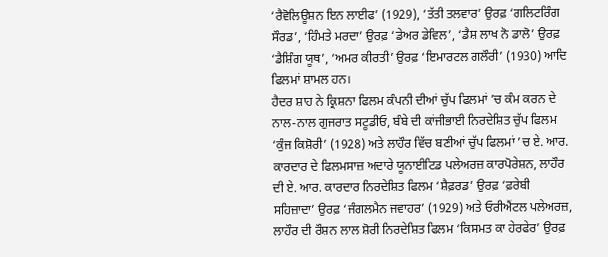‘ਰੈਵੋਲਿਊਸ਼ਨ ਇਨ ਲਾਈਫ’ (1929), ‘ਤੱਤੀ ਤਲਵਾਰ’ ਉਰਫ਼ ‘ਗਲਿਟਰਿੰਗ ਸੌਰਡ’, ‘ਹਿੰਮਤੇ ਮਰਦਾ’ ਉਰਫ਼ ‘ਡੇਅਰ ਡੇਵਿਲ’, ‘ਡੈਸ਼ ਲਾਖ ਨੋ ਡਾਲੋ’ ਉਰਫ਼ ‘ਡੈਸ਼ਿੰਗ ਯੂਥ’, ‘ਅਮਰ ਕੀਰਤੀ’ ਉਰਫ਼ ‘ਇਮਾਰਟਲ ਗਲੌਰੀ’ (1930) ਆਦਿ ਫਿਲਮਾਂ ਸ਼ਾਮਲ ਹਨ।
ਹੈਦਰ ਸ਼ਾਹ ਨੇ ਕ੍ਰਿਸ਼ਨਾ ਫਿਲਮ ਕੰਪਨੀ ਦੀਆਂ ਚੁੱਪ ਫਿਲਮਾਂ ’ਚ ਕੰਮ ਕਰਨ ਦੇ ਨਾਲ-ਨਾਲ ਗੁਜਰਾਤ ਸਟੂਡੀਓ, ਬੰਬੇ ਦੀ ਕਾਂਜੀਭਾਈ ਨਿਰਦੇਸ਼ਿਤ ਚੁੱਪ ਫਿਲਮ ‘ਕੁੰਜ ਕਿਸ਼ੋਰੀ’ (1928) ਅਤੇ ਲਾਹੌਰ ਵਿੱਚ ਬਣੀਆਂ ਚੁੱਪ ਫਿਲਮਾਂ ’ਚ ਏ. ਆਰ. ਕਾਰਦਾਰ ਦੇ ਫਿਲਮਸਾਜ਼ ਅਦਾਰੇ ਯੂਨਾਈਟਿਡ ਪਲੇਅਰਜ਼ ਕਾਰਪੋਰੇਸ਼ਨ, ਲਾਹੌਰ ਦੀ ਏ. ਆਰ. ਕਾਰਦਾਰ ਨਿਰਦੇਸ਼ਿਤ ਫਿਲਮ ‘ਸ਼ੈਫ਼ਰਡ’ ਉਰਫ਼ ‘ਫ਼ਰੇਬੀ ਸਹਿਜ਼ਾਦਾ’ ਉਰਫ਼ ‘ਜੰਗਲਮੈਨ ਜਵਾਹਰ’ (1929) ਅਤੇ ਓਰੀਐਂਟਲ ਪਲੇਅਰਜ਼, ਲਾਹੌਰ ਦੀ ਰੌਸ਼ਨ ਲਾਲ ਸ਼ੋਰੀ ਨਿਰਦੇਸ਼ਿਤ ਫਿਲਮ ‘ਕਿਸਮਤ ਕਾ ਹੇਰਫੇਰ’ ਉਰਫ਼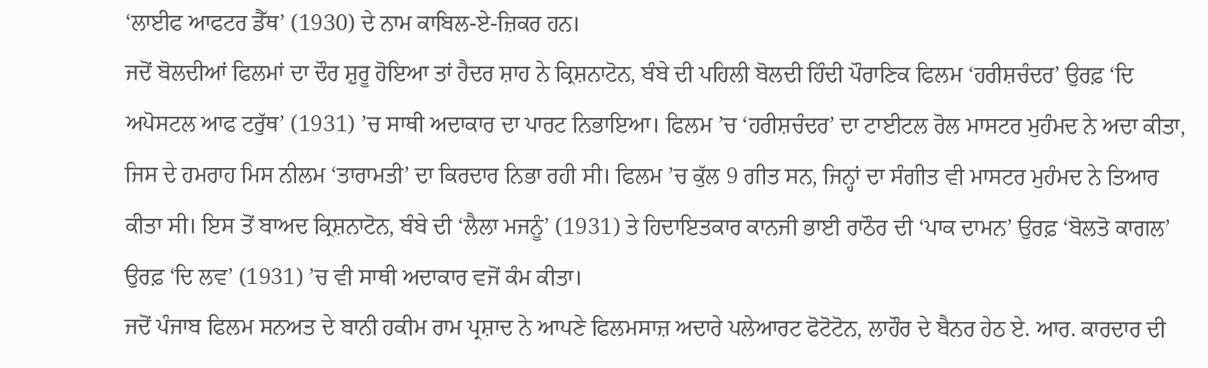‘ਲਾਈਫ ਆਫਟਰ ਡੈੱਥ’ (1930) ਦੇ ਨਾਮ ਕਾਬਿਲ-ਏ-ਜ਼ਿਕਰ ਹਨ।
ਜਦੋਂ ਬੋਲਦੀਆਂ ਫਿਲਮਾਂ ਦਾ ਦੌਰ ਸ਼ੁਰੂ ਹੋਇਆ ਤਾਂ ਹੈਦਰ ਸ਼ਾਹ ਨੇ ਕ੍ਰਿਸ਼ਨਾਟੋਨ, ਬੰਬੇ ਦੀ ਪਹਿਲੀ ਬੋਲਦੀ ਹਿੰਦੀ ਪੌਰਾਣਿਕ ਫਿਲਮ ‘ਹਰੀਸ਼ਚੰਦਰ’ ਉਰਫ਼ ‘ਦਿ ਅਪੋਸਟਲ ਆਫ ਟਰੁੱਥ’ (1931) ’ਚ ਸਾਥੀ ਅਦਾਕਾਰ ਦਾ ਪਾਰਟ ਨਿਭਾਇਆ। ਫਿਲਮ ’ਚ ‘ਹਰੀਸ਼ਚੰਦਰ’ ਦਾ ਟਾਈਟਲ ਰੋਲ ਮਾਸਟਰ ਮੁਹੰਮਦ ਨੇ ਅਦਾ ਕੀਤਾ, ਜਿਸ ਦੇ ਹਮਰਾਹ ਮਿਸ ਨੀਲਮ ‘ਤਾਰਾਮਤੀ’ ਦਾ ਕਿਰਦਾਰ ਨਿਭਾ ਰਹੀ ਸੀ। ਫਿਲਮ ’ਚ ਕੁੱਲ 9 ਗੀਤ ਸਨ, ਜਿਨ੍ਹਾਂ ਦਾ ਸੰਗੀਤ ਵੀ ਮਾਸਟਰ ਮੁਹੰਮਦ ਨੇ ਤਿਆਰ ਕੀਤਾ ਸੀ। ਇਸ ਤੋਂ ਬਾਅਦ ਕ੍ਰਿਸ਼ਨਾਟੋਨ, ਬੰਬੇ ਦੀ ‘ਲੈਲਾ ਮਜਨੂੰ’ (1931) ਤੇ ਹਿਦਾਇਤਕਾਰ ਕਾਨਜੀ ਭਾਈ ਰਾਠੌਰ ਦੀ ‘ਪਾਕ ਦਾਮਨ’ ਉਰਫ਼ ‘ਬੋਲਤੋ ਕਾਗਲ’ ਉਰਫ਼ ‘ਦਿ ਲਵ’ (1931) ’ਚ ਵੀ ਸਾਥੀ ਅਦਾਕਾਰ ਵਜੋਂ ਕੰਮ ਕੀਤਾ।
ਜਦੋਂ ਪੰਜਾਬ ਫਿਲਮ ਸਨਅਤ ਦੇ ਬਾਨੀ ਹਕੀਮ ਰਾਮ ਪ੍ਰਸ਼ਾਦ ਨੇ ਆਪਣੇ ਫਿਲਮਸਾਜ਼ ਅਦਾਰੇ ਪਲੇਆਰਟ ਫੋਟੋਟੋਨ, ਲਾਹੌਰ ਦੇ ਬੈਨਰ ਹੇਠ ਏ. ਆਰ. ਕਾਰਦਾਰ ਦੀ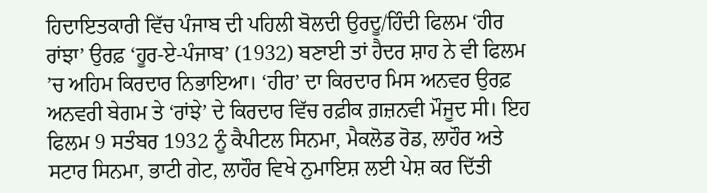ਹਿਦਾਇਤਕਾਰੀ ਵਿੱਚ ਪੰਜਾਬ ਦੀ ਪਹਿਲੀ ਬੋਲਦੀ ਉਰਦੂ/ਹਿੰਦੀ ਫਿਲਮ ‘ਹੀਰ ਰਾਂਝਾ’ ਉਰਫ਼ ‘ਹੂਰ-ਏ-ਪੰਜਾਬ’ (1932) ਬਣਾਈ ਤਾਂ ਹੈਦਰ ਸ਼ਾਹ ਨੇ ਵੀ ਫਿਲਮ ’ਚ ਅਹਿਮ ਕਿਰਦਾਰ ਨਿਭਾਇਆ। ‘ਹੀਰ’ ਦਾ ਕਿਰਦਾਰ ਮਿਸ ਅਨਵਰ ਉਰਫ਼ ਅਨਵਰੀ ਬੇਗਮ ਤੇ ‘ਰਾਂਝੇ’ ਦੇ ਕਿਰਦਾਰ ਵਿੱਚ ਰਫ਼ੀਕ ਗ਼ਜ਼ਨਵੀ ਮੌਜੂਦ ਸੀ। ਇਹ ਫਿਲਮ 9 ਸਤੰਬਰ 1932 ਨੂੰ ਕੈਪੀਟਲ ਸਿਨਮਾ, ਮੈਕਲੋਡ ਰੋਡ, ਲਾਹੌਰ ਅਤੇ ਸਟਾਰ ਸਿਨਮਾ, ਭਾਟੀ ਗੇਟ, ਲਾਹੌਰ ਵਿਖੇ ਨੁਮਾਇਸ਼ ਲਈ ਪੇਸ਼ ਕਰ ਦਿੱਤੀ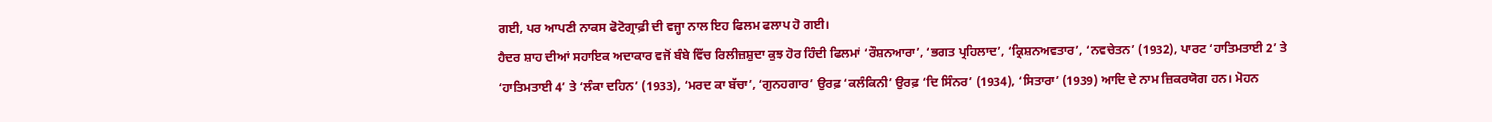ਗਈ, ਪਰ ਆਪਣੀ ਨਾਕਸ ਫੋਟੋਗ੍ਰਾਫ਼ੀ ਦੀ ਵਜ੍ਹਾ ਨਾਲ ਇਹ ਫਿਲਮ ਫਲਾਪ ਹੋ ਗਈ।
ਹੈਦਰ ਸ਼ਾਹ ਦੀਆਂ ਸਹਾਇਕ ਅਦਾਕਾਰ ਵਜੋਂ ਬੰਬੇ ਵਿੱਚ ਰਿਲੀਜ਼ਸ਼ੁਦਾ ਕੁਝ ਹੋਰ ਹਿੰਦੀ ਫਿਲਮਾਂ ‘ਰੌਸ਼ਨਆਰਾ’, ‘ਭਗਤ ਪ੍ਰਹਿਲਾਦ’, ‘ਕ੍ਰਿਸ਼ਨਅਵਤਾਰ’, ‘ਨਵਚੇਤਨ’ (1932), ਪਾਰਟ ‘ਹਾਤਿਮਤਾਈ 2’ ਤੇ ‘ਹਾਤਿਮਤਾਈ 4’ ਤੇ ‘ਲੰਕਾ ਦਹਿਨ’ (1933), ‘ਮਰਦ ਕਾ ਬੱਚਾ’, ‘ਗੁਨਹਗਾਰ’ ਉਰਫ਼ ‘ਕਲੰਕਿਨੀ’ ਉਰਫ਼ ‘ਦਿ ਸਿੰਨਰ’ (1934), ‘ਸਿਤਾਰਾ’ (1939) ਆਦਿ ਦੇ ਨਾਮ ਜ਼ਿਕਰਯੋਗ ਹਨ। ਮੋਹਨ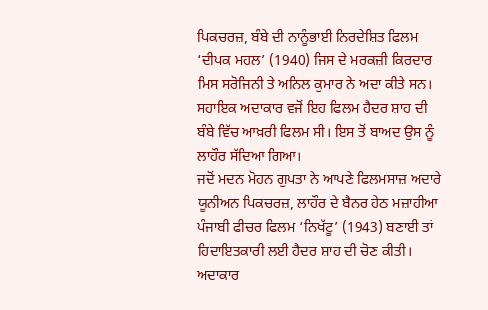ਪਿਕਚਰਜ਼, ਬੰਬੇ ਦੀ ਨਾਨੂੰਭਾਈ ਨਿਰਦੇਸ਼ਿਤ ਫਿਲਮ ‘ਦੀਪਕ ਮਹਲ’ (1940) ਜਿਸ ਦੇ ਮਰਕਜ਼ੀ ਕਿਰਦਾਰ ਮਿਸ ਸਰੋਜਿਨੀ ਤੇ ਅਨਿਲ ਕੁਮਾਰ ਨੇ ਅਦਾ ਕੀਤੇ ਸਨ। ਸਹਾਇਕ ਅਦਾਕਾਰ ਵਜੋਂ ਇਹ ਫਿਲਮ ਹੈਦਰ ਸ਼ਾਹ ਦੀ ਬੰਬੇ ਵਿੱਚ ਆਖ਼ਰੀ ਫਿਲਮ ਸੀ। ਇਸ ਤੋਂ ਬਾਅਦ ਉਸ ਨੂੰ ਲਾਹੌਰ ਸੱਦਿਆ ਗਿਆ।
ਜਦੋਂ ਮਦਨ ਮੋਹਨ ਗੁਪਤਾ ਨੇ ਆਪਣੇ ਫਿਲਮਸਾਜ਼ ਅਦਾਰੇ ਯੂਨੀਅਨ ਪਿਕਚਰਜ਼, ਲਾਹੌਰ ਦੇ ਬੈਨਰ ਹੇਠ ਮਜ਼ਾਹੀਆ ਪੰਜਾਬੀ ਫੀਚਰ ਫਿਲਮ ‘ਨਿਖੱਟੂ’ (1943) ਬਣਾਈ ਤਾਂ ਹਿਦਾਇਤਕਾਰੀ ਲਈ ਹੈਦਰ ਸ਼ਾਹ ਦੀ ਚੋਣ ਕੀਤੀ। ਅਦਾਕਾਰ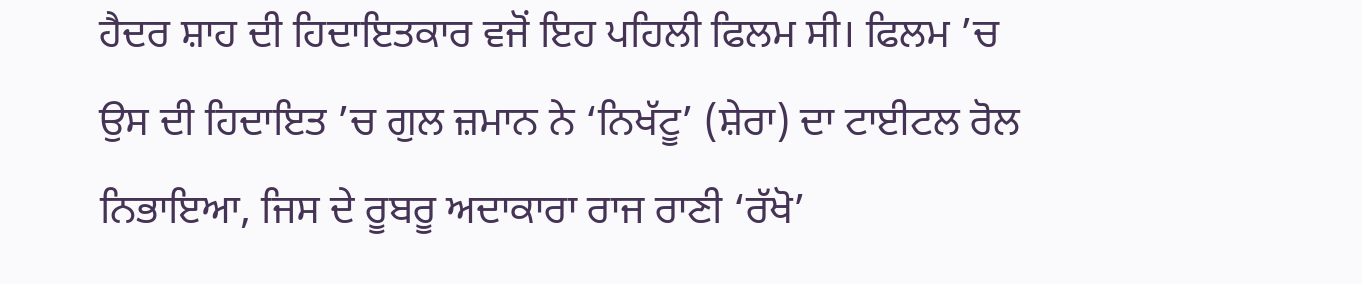ਹੈਦਰ ਸ਼ਾਹ ਦੀ ਹਿਦਾਇਤਕਾਰ ਵਜੋਂ ਇਹ ਪਹਿਲੀ ਫਿਲਮ ਸੀ। ਫਿਲਮ ’ਚ ਉਸ ਦੀ ਹਿਦਾਇਤ ’ਚ ਗੁਲ ਜ਼ਮਾਨ ਨੇ ‘ਨਿਖੱਟੂ’ (ਸ਼ੇਰਾ) ਦਾ ਟਾਈਟਲ ਰੋਲ ਨਿਭਾਇਆ, ਜਿਸ ਦੇ ਰੂਬਰੂ ਅਦਾਕਾਰਾ ਰਾਜ ਰਾਣੀ ‘ਰੱਖੋ’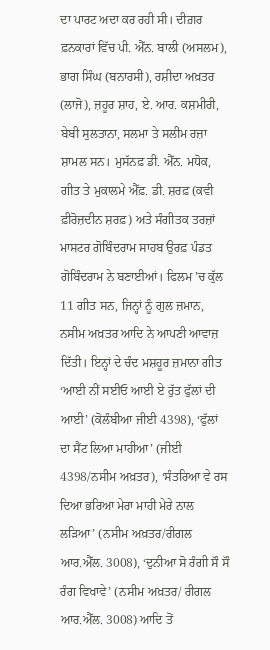ਦਾ ਪਾਰਟ ਅਦਾ ਕਰ ਰਹੀ ਸੀ। ਦੀਗ਼ਰ ਫ਼ਨਕਾਰਾਂ ਵਿੱਚ ਪੀ. ਐੱਨ. ਬਾਲੀ (ਅਸਲਮ), ਭਾਗ ਸਿੰਘ (ਬਨਾਰਸੀ), ਰਸ਼ੀਦਾ ਅਖ਼ਤਰ (ਲਾਜੋ), ਜ਼ਹੂਰ ਸ਼ਾਹ, ਏ. ਆਰ. ਕਸ਼ਮੀਰੀ, ਬੇਬੀ ਸੁਲਤਾਨਾ, ਸਲਮਾ ਤੇ ਸਲੀਮ ਰਜ਼ਾ ਸ਼ਾਮਲ ਸਨ। ਮੁਸੱਨਫ਼ ਡੀ. ਐੱਨ. ਮਧੋਕ, ਗੀਤ ਤੇ ਮੁਕਾਲਮੇ ਐੱਫ਼. ਡੀ. ਸ਼ਰਫ਼ (ਕਵੀ ਫ਼ੀਰੋਜ਼ਦੀਨ ਸ਼ਰਫ਼) ਅਤੇ ਸੰਗੀਤਕ ਤਰਜ਼ਾਂ ਮਾਸਟਰ ਗੋਬਿੰਦਰਾਮ ਸਾਹਬ ਉਰਫ਼ ਪੰਡਤ ਗੋਬਿੰਦਰਾਮ ਨੇ ਬਣਾਈਆਂ। ਫਿਲਮ ’ਚ ਕੁੱਲ 11 ਗੀਤ ਸਨ, ਜਿਨ੍ਹਾਂ ਨੂੰ ਗੁਲ ਜ਼ਮਾਨ, ਨਸੀਮ ਅਖ਼ਤਰ ਆਦਿ ਨੇ ਆਪਣੀ ਆਵਾਜ਼ ਦਿੱਤੀ। ਇਨ੍ਹਾਂ ਦੇ ਚੰਦ ਮਸ਼ਹੂਰ ਜ਼ਮਾਨਾ ਗੀਤ ‘ਆਈ ਨੀਂ ਸਈਓ ਆਈ ਏ ਰੁੱਤ ਫੁੱਲਾਂ ਦੀ ਆਈ’ (ਕੋਲੰਬੀਆ ਜੀਈ 4398), ‘ਫੁੱਲਾਂ ਦਾ ਸੈਂਟ ਲਿਆ ਮਾਹੀਆ’ (ਜੀਈ 4398/ਨਸੀਮ ਅਖ਼ਤਰ), ‘ਸੰਤਰਿਆ ਵੇ ਰਸ ਦਿਆ ਭਰਿਆ ਮੇਰਾ ਮਾਹੀ ਮੇਰੇ ਨਾਲ ਲੜਿਆ’ (ਨਸੀਮ ਅਖ਼ਤਰ/ਰੀਗਲ ਆਰ.ਐੱਲ. 3008), ‘ਦੁਨੀਆ ਸੋ ਰੰਗੀ ਸੌ ਸੌ ਰੰਗ ਵਿਖਾਵੇ’ (ਨਸੀਮ ਅਖ਼ਤਰ/ ਰੀਗਲ ਆਰ.ਐੱਲ. 3008) ਆਦਿ ਤੋਂ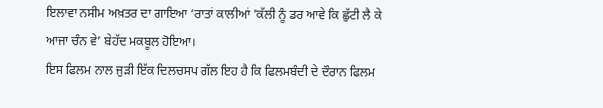ਇਲਾਵਾ ਨਸੀਮ ਅਖ਼ਤਰ ਦਾ ਗਾਇਆ ‘ਰਾਤਾਂ ਕਾਲੀਆਂ ’ਕੱਲੀ ਨੂੰ ਡਰ ਆਵੇ ਕਿ ਛੁੱਟੀ ਲੈ ਕੇ ਆਜਾ ਚੰਨ ਵੇ’ ਬੇਹੱਦ ਮਕਬੂਲ ਹੋਇਆ।
ਇਸ ਫਿਲਮ ਨਾਲ ਜੁੜੀ ਇੱਕ ਦਿਲਚਸਪ ਗੱਲ ਇਹ ਹੈ ਕਿ ਫਿਲਮਬੰਦੀ ਦੇ ਦੌਰਾਨ ਫਿਲਮ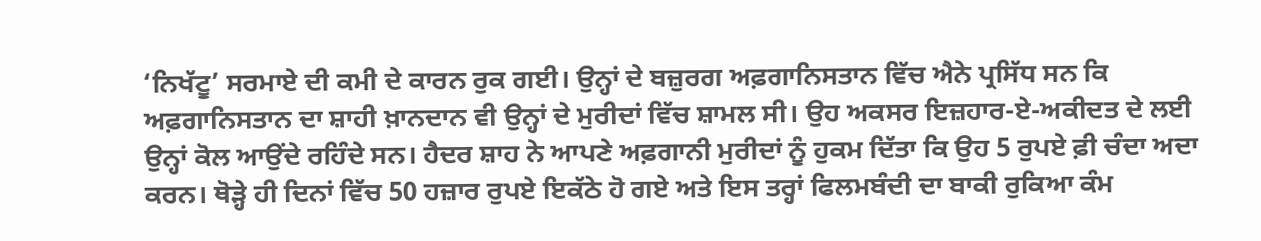‘ਨਿਖੱਟੂ’ ਸਰਮਾਏ ਦੀ ਕਮੀ ਦੇ ਕਾਰਨ ਰੁਕ ਗਈ। ਉਨ੍ਹਾਂ ਦੇ ਬਜ਼ੁਰਗ ਅਫ਼ਗਾਨਿਸਤਾਨ ਵਿੱਚ ਐਨੇ ਪ੍ਰਸਿੱਧ ਸਨ ਕਿ ਅਫ਼ਗਾਨਿਸਤਾਨ ਦਾ ਸ਼ਾਹੀ ਖ਼ਾਨਦਾਨ ਵੀ ਉਨ੍ਹਾਂ ਦੇ ਮੁਰੀਦਾਂ ਵਿੱਚ ਸ਼ਾਮਲ ਸੀ। ਉਹ ਅਕਸਰ ਇਜ਼ਹਾਰ-ਏ-ਅਕੀਦਤ ਦੇ ਲਈ ਉਨ੍ਹਾਂ ਕੋਲ ਆਉਂਦੇ ਰਹਿੰਦੇ ਸਨ। ਹੈਦਰ ਸ਼ਾਹ ਨੇ ਆਪਣੇ ਅਫ਼ਗਾਨੀ ਮੁਰੀਦਾਂ ਨੂੰ ਹੁਕਮ ਦਿੱਤਾ ਕਿ ਉਹ 5 ਰੁਪਏ ਫ਼ੀ ਚੰਦਾ ਅਦਾ ਕਰਨ। ਥੋੜ੍ਹੇ ਹੀ ਦਿਨਾਂ ਵਿੱਚ 50 ਹਜ਼ਾਰ ਰੁਪਏ ਇਕੱਠੇ ਹੋ ਗਏ ਅਤੇ ਇਸ ਤਰ੍ਹਾਂ ਫਿਲਮਬੰਦੀ ਦਾ ਬਾਕੀ ਰੁਕਿਆ ਕੰਮ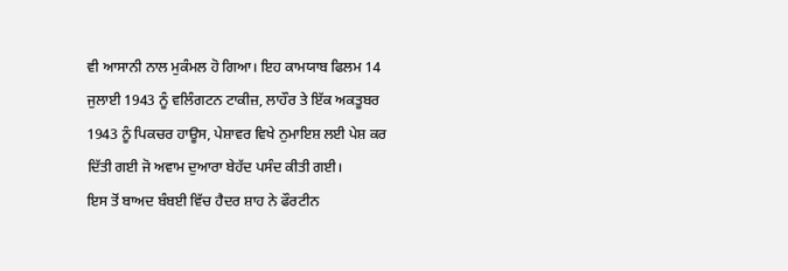ਵੀ ਆਸਾਨੀ ਨਾਲ ਮੁਕੰਮਲ ਹੋ ਗਿਆ। ਇਹ ਕਾਮਯਾਬ ਫਿਲਮ 14 ਜੁਲਾਈ 1943 ਨੂੰ ਵਲਿੰਗਟਨ ਟਾਕੀਜ਼, ਲਾਹੌਰ ਤੇ ਇੱਕ ਅਕਤੂਬਰ 1943 ਨੂੰ ਪਿਕਚਰ ਹਾਊਸ, ਪੇਸ਼ਾਵਰ ਵਿਖੇ ਨੁਮਾਇਸ਼ ਲਈ ਪੇਸ਼ ਕਰ ਦਿੱਤੀ ਗਈ ਜੋ ਅਵਾਮ ਦੁਆਰਾ ਬੇਹੱਦ ਪਸੰਦ ਕੀਤੀ ਗਈ।
ਇਸ ਤੋਂ ਬਾਅਦ ਬੰਬਈ ਵਿੱਚ ਹੈਦਰ ਸ਼ਾਹ ਨੇ ਫੌਰਟੀਨ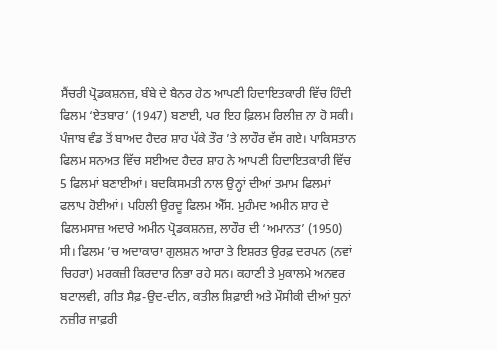ਸੈਂਚਰੀ ਪ੍ਰੋਡਕਸ਼ਨਜ਼, ਬੰਬੇ ਦੇ ਬੈਨਰ ਹੇਠ ਆਪਣੀ ਹਿਦਾਇਤਕਾਰੀ ਵਿੱਚ ਹਿੰਦੀ ਫਿਲਮ ‘ਏਤਬਾਰ’ (1947) ਬਣਾਈ, ਪਰ ਇਹ ਫ਼ਿਲਮ ਰਿਲੀਜ਼ ਨਾ ਹੋ ਸਕੀ।
ਪੰਜਾਬ ਵੰਡ ਤੋਂ ਬਾਅਦ ਹੈਦਰ ਸ਼ਾਹ ਪੱਕੇ ਤੌਰ ’ਤੇ ਲਾਹੌਰ ਵੱਸ ਗਏ। ਪਾਕਿਸਤਾਨ ਫਿਲਮ ਸਨਅਤ ਵਿੱਚ ਸਈਅਦ ਹੈਦਰ ਸ਼ਾਹ ਨੇ ਆਪਣੀ ਹਿਦਾਇਤਕਾਰੀ ਵਿੱਚ 5 ਫਿਲਮਾਂ ਬਣਾਈਆਂ। ਬਦਕਿਸਮਤੀ ਨਾਲ ਉਨ੍ਹਾਂ ਦੀਆਂ ਤਮਾਮ ਫਿਲਮਾਂ ਫਲਾਪ ਹੋਈਆਂ। ਪਹਿਲੀ ਉਰਦੂ ਫਿਲਮ ਐੱਸ. ਮੁਹੰਮਦ ਅਮੀਨ ਸ਼ਾਹ ਦੇ ਫਿਲਮਸਾਜ਼ ਅਦਾਰੇ ਅਮੀਨ ਪ੍ਰੋਡਕਸ਼ਨਜ਼, ਲਾਹੌਰ ਦੀ ‘ਅਮਾਨਤ’ (1950) ਸੀ। ਫਿਲਮ ’ਚ ਅਦਾਕਾਰਾ ਗੁਲਸ਼ਨ ਆਰਾ ਤੇ ਇਸ਼ਰਤ ਉਰਫ਼ ਦਰਪਨ (ਨਵਾਂ ਚਿਹਰਾ) ਮਰਕਜ਼ੀ ਕਿਰਦਾਰ ਨਿਭਾ ਰਹੇ ਸਨ। ਕਹਾਣੀ ਤੇ ਮੁਕਾਲਮੇ ਅਨਵਰ ਬਟਾਲਵੀ, ਗੀਤ ਸੈਫ਼-ਉਦ-ਦੀਨ, ਕਤੀਲ ਸ਼ਿਫ਼ਾਈ ਅਤੇ ਮੌਸੀਕੀ ਦੀਆਂ ਧੁਨਾਂ ਨਜ਼ੀਰ ਜਾਫ਼ਰੀ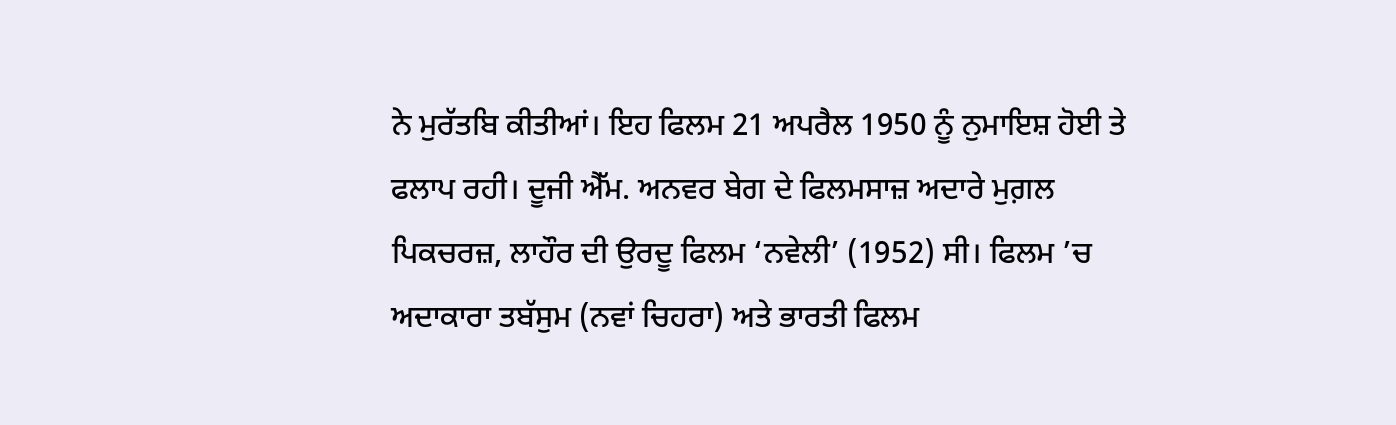ਨੇ ਮੁਰੱਤਬਿ ਕੀਤੀਆਂ। ਇਹ ਫਿਲਮ 21 ਅਪਰੈਲ 1950 ਨੂੰ ਨੁਮਾਇਸ਼ ਹੋਈ ਤੇ ਫਲਾਪ ਰਹੀ। ਦੂਜੀ ਐੱਮ. ਅਨਵਰ ਬੇਗ ਦੇ ਫਿਲਮਸਾਜ਼ ਅਦਾਰੇ ਮੁਗ਼ਲ ਪਿਕਚਰਜ਼, ਲਾਹੌਰ ਦੀ ਉਰਦੂ ਫਿਲਮ ‘ਨਵੇਲੀ’ (1952) ਸੀ। ਫਿਲਮ ’ਚ ਅਦਾਕਾਰਾ ਤਬੱਸੁਮ (ਨਵਾਂ ਚਿਹਰਾ) ਅਤੇ ਭਾਰਤੀ ਫਿਲਮ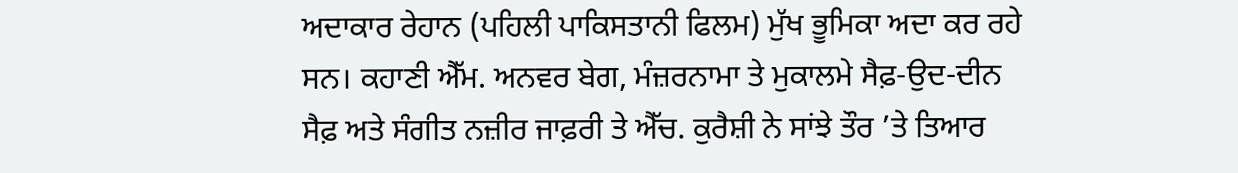ਅਦਾਕਾਰ ਰੇਹਾਨ (ਪਹਿਲੀ ਪਾਕਿਸਤਾਨੀ ਫਿਲਮ) ਮੁੱਖ ਭੂਮਿਕਾ ਅਦਾ ਕਰ ਰਹੇ ਸਨ। ਕਹਾਣੀ ਐੱਮ. ਅਨਵਰ ਬੇਗ, ਮੰਜ਼ਰਨਾਮਾ ਤੇ ਮੁਕਾਲਮੇ ਸੈਫ਼-ਉਦ-ਦੀਨ ਸੈਫ਼ ਅਤੇ ਸੰਗੀਤ ਨਜ਼ੀਰ ਜਾਫ਼ਰੀ ਤੇ ਐੱਚ. ਕੁਰੈਸ਼ੀ ਨੇ ਸਾਂਝੇ ਤੌਰ ’ਤੇ ਤਿਆਰ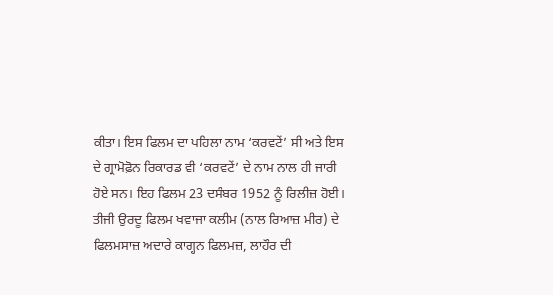ਕੀਤਾ। ਇਸ ਫਿਲਮ ਦਾ ਪਹਿਲਾ ਨਾਮ ‘ਕਰਵਟੇਂ’ ਸੀ ਅਤੇ ਇਸ ਦੇ ਗ੍ਰਾਮੋਫ਼ੋਨ ਰਿਕਾਰਡ ਵੀ ‘ਕਰਵਟੇਂ’ ਦੇ ਨਾਮ ਨਾਲ ਹੀ ਜਾਰੀ ਹੋਏ ਸਨ। ਇਹ ਫਿਲਮ 23 ਦਸੰਬਰ 1952 ਨੂੰ ਰਿਲੀਜ਼ ਹੋਈ। ਤੀਜੀ ਉਰਦੂ ਫਿਲਮ ਖਵਾਜਾ ਕਲੀਮ (ਨਾਲ ਰਿਆਜ਼ ਮੀਰ) ਦੇ ਫਿਲਮਸਾਜ਼ ਅਦਾਰੇ ਕਾਗ੍ਹਨ ਫਿਲਮਜ਼, ਲਾਹੌਰ ਦੀ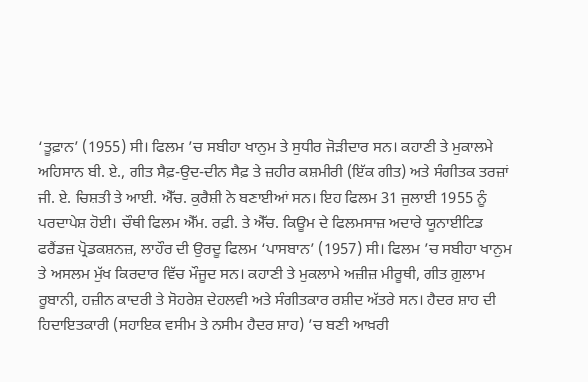‘ਤੂਫ਼ਾਨ’ (1955) ਸੀ। ਫਿਲਮ ’ਚ ਸਬੀਹਾ ਖਾਨੁਮ ਤੇ ਸੁਧੀਰ ਜੋੜੀਦਾਰ ਸਨ। ਕਹਾਣੀ ਤੇ ਮੁਕਾਲਮੇ ਅਹਿਸਾਨ ਬੀ. ਏ., ਗੀਤ ਸੈਫ਼-ਉਦ-ਦੀਨ ਸੈਫ਼ ਤੇ ਜ਼ਹੀਰ ਕਸ਼ਮੀਰੀ (ਇੱਕ ਗੀਤ) ਅਤੇ ਸੰਗੀਤਕ ਤਰਜ਼ਾਂ ਜੀ. ਏ. ਚਿਸ਼ਤੀ ਤੇ ਆਈ. ਐੱਚ. ਕੁਰੈਸ਼ੀ ਨੇ ਬਣਾਈਆਂ ਸਨ। ਇਹ ਫਿਲਮ 31 ਜੁਲਾਈ 1955 ਨੂੰ ਪਰਦਾਪੇਸ਼ ਹੋਈ। ਚੌਥੀ ਫਿਲਮ ਐੱਮ. ਰਫ਼ੀ. ਤੇ ਐੱਚ. ਕਿਊਮ ਦੇ ਫਿਲਮਸਾਜ਼ ਅਦਾਰੇ ਯੂਨਾਈਟਿਡ ਫਰੈਂਡਜ਼ ਪ੍ਰੋਡਕਸ਼ਨਜ਼, ਲਾਹੌਰ ਦੀ ਉਰਦੂ ਫਿਲਮ ‘ਪਾਸਬਾਨ’ (1957) ਸੀ। ਫਿਲਮ ’ਚ ਸਬੀਹਾ ਖਾਨੁਮ ਤੇ ਅਸਲਮ ਮੁੱਖ ਕਿਰਦਾਰ ਵਿੱਚ ਮੌਜੂਦ ਸਨ। ਕਹਾਣੀ ਤੇ ਮੁਕਲਾਮੇ ਅਜ਼ੀਜ਼ ਮੀਰੂਥੀ, ਗੀਤ ਗ਼ੁਲਾਮ ਰੂਬਾਨੀ, ਹਜ਼ੀਨ ਕਾਦਰੀ ਤੇ ਸੋਹਰੇਸ਼ ਦੇਹਲਵੀ ਅਤੇ ਸੰਗੀਤਕਾਰ ਰਸ਼ੀਦ ਅੱਤਰੇ ਸਨ। ਹੈਦਰ ਸ਼ਾਹ ਦੀ ਹਿਦਾਇਤਕਾਰੀ (ਸਹਾਇਕ ਵਸੀਮ ਤੇ ਨਸੀਮ ਹੈਦਰ ਸ਼ਾਹ) ’ਚ ਬਣੀ ਆਖ਼ਰੀ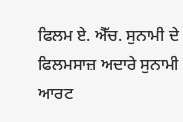ਫਿਲਮ ਏ. ਐੱਚ. ਸੁਨਾਮੀ ਦੇ ਫਿਲਮਸਾਜ਼ ਅਦਾਰੇ ਸੁਨਾਮੀ ਆਰਟ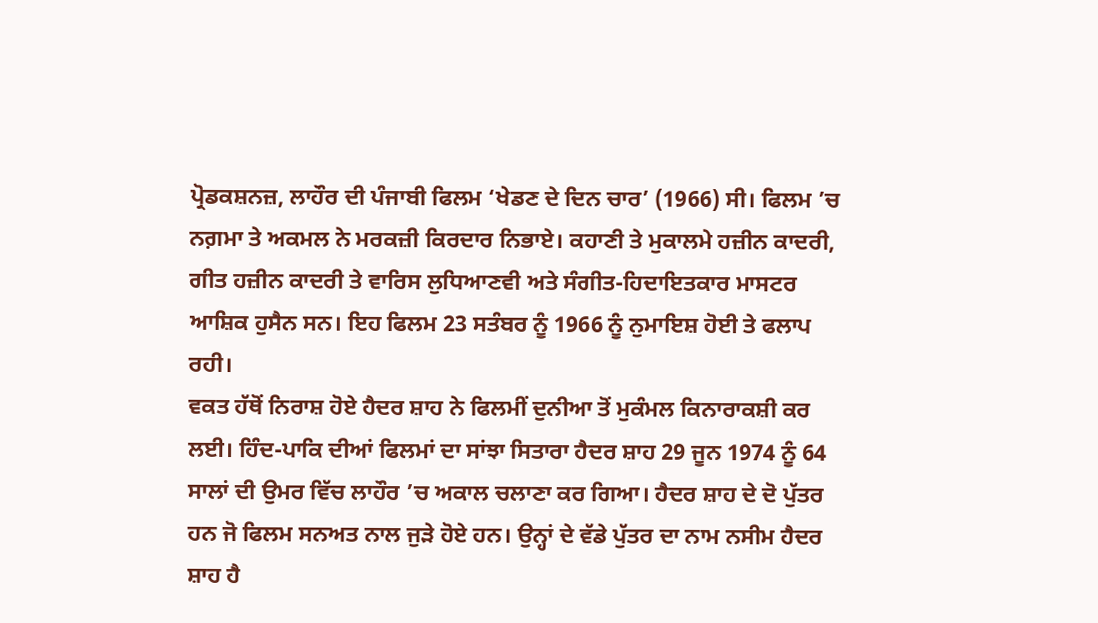ਪ੍ਰੋਡਕਸ਼ਨਜ਼, ਲਾਹੌਰ ਦੀ ਪੰਜਾਬੀ ਫਿਲਮ ‘ਖੇਡਣ ਦੇ ਦਿਨ ਚਾਰ’ (1966) ਸੀ। ਫਿਲਮ ’ਚ ਨਗ਼ਮਾ ਤੇ ਅਕਮਲ ਨੇ ਮਰਕਜ਼ੀ ਕਿਰਦਾਰ ਨਿਭਾਏ। ਕਹਾਣੀ ਤੇ ਮੁਕਾਲਮੇ ਹਜ਼ੀਨ ਕਾਦਰੀ, ਗੀਤ ਹਜ਼ੀਨ ਕਾਦਰੀ ਤੇ ਵਾਰਿਸ ਲੁਧਿਆਣਵੀ ਅਤੇ ਸੰਗੀਤ-ਹਿਦਾਇਤਕਾਰ ਮਾਸਟਰ ਆਸ਼ਿਕ ਹੁਸੈਨ ਸਨ। ਇਹ ਫਿਲਮ 23 ਸਤੰਬਰ ਨੂੰ 1966 ਨੂੰ ਨੁਮਾਇਸ਼ ਹੋਈ ਤੇ ਫਲਾਪ ਰਹੀ।
ਵਕਤ ਹੱਥੋਂ ਨਿਰਾਸ਼ ਹੋਏ ਹੈਦਰ ਸ਼ਾਹ ਨੇ ਫਿਲਮੀਂ ਦੁਨੀਆ ਤੋਂ ਮੁਕੰਮਲ ਕਿਨਾਰਾਕਸ਼ੀ ਕਰ ਲਈ। ਹਿੰਦ-ਪਾਕਿ ਦੀਆਂ ਫਿਲਮਾਂ ਦਾ ਸਾਂਝਾ ਸਿਤਾਰਾ ਹੈਦਰ ਸ਼ਾਹ 29 ਜੂਨ 1974 ਨੂੰ 64 ਸਾਲਾਂ ਦੀ ਉਮਰ ਵਿੱਚ ਲਾਹੌਰ ’ਚ ਅਕਾਲ ਚਲਾਣਾ ਕਰ ਗਿਆ। ਹੈਦਰ ਸ਼ਾਹ ਦੇ ਦੋ ਪੁੱਤਰ ਹਨ ਜੋ ਫਿਲਮ ਸਨਅਤ ਨਾਲ ਜੁੜੇ ਹੋਏ ਹਨ। ਉਨ੍ਹਾਂ ਦੇ ਵੱਡੇ ਪੁੱਤਰ ਦਾ ਨਾਮ ਨਸੀਮ ਹੈਦਰ ਸ਼ਾਹ ਹੈ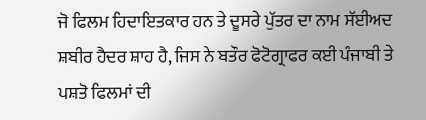ਜੋ ਫਿਲਮ ਹਿਦਾਇਤਕਾਰ ਹਨ ਤੇ ਦੂਸਰੇ ਪੁੱਤਰ ਦਾ ਨਾਮ ਸੱਈਅਦ ਸ਼ਬੀਰ ਹੈਦਰ ਸ਼ਾਹ ਹੈ, ਜਿਸ ਨੇ ਬਤੌਰ ਫੋਟੋਗ੍ਰਾਫਰ ਕਈ ਪੰਜਾਬੀ ਤੇ ਪਸ਼ਤੋ ਫਿਲਮਾਂ ਦੀ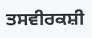ਤਸਵੀਰਕਸ਼ੀ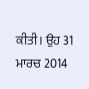ਕੀਤੀ। ਉਹ 31 ਮਾਰਚ 2014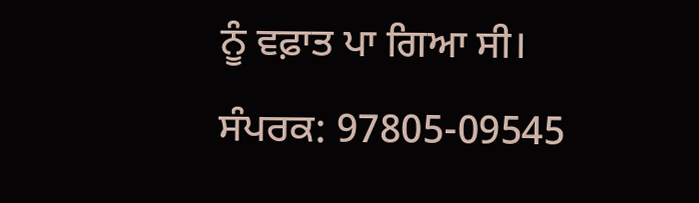ਨੂੰ ਵਫ਼ਾਤ ਪਾ ਗਿਆ ਸੀ।
ਸੰਪਰਕ: 97805-09545